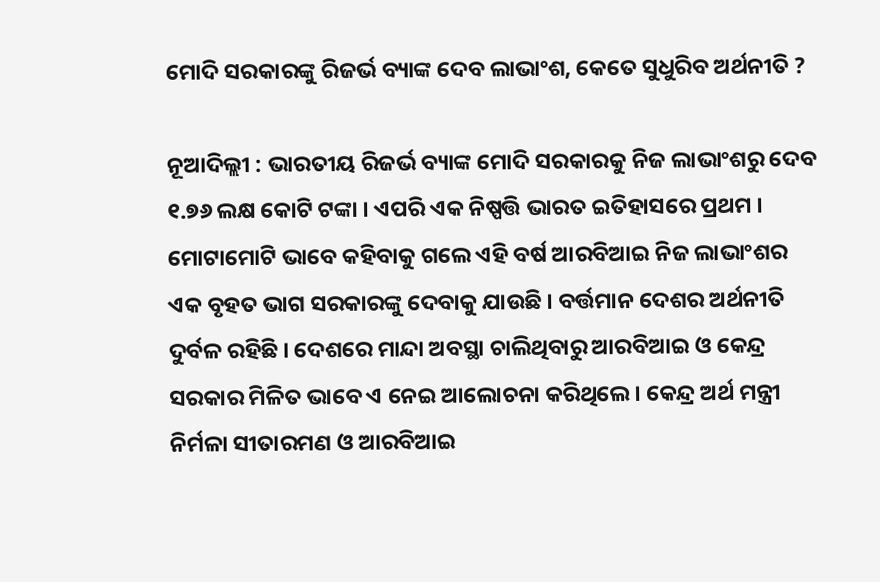ମୋଦି ସରକାରଙ୍କୁ ରିଜର୍ଭ ବ୍ୟାଙ୍କ ଦେବ ଲାଭାଂଶ, କେତେ ସୁଧୁରିବ ଅର୍ଥନୀତି ?

ନୂଆଦିଲ୍ଲୀ : ଭାରତୀୟ ରିଜର୍ଭ ବ୍ୟାଙ୍କ ମୋଦି ସରକାରକୁ ନିଜ ଲାଭାଂଶରୁ ଦେବ ୧.୭୬ ଲକ୍ଷ କୋଟି ଟଙ୍କା । ଏପରି ଏକ ନିଷ୍ପତ୍ତି ଭାରତ ଇତିହାସରେ ପ୍ରଥମ । ମୋଟାମୋଟି ଭାବେ କହିବାକୁ ଗଲେ ଏହି ବର୍ଷ ଆରବିଆଇ ନିଜ ଲାଭାଂଶର ଏକ ବୃହତ ଭାଗ ସରକାରଙ୍କୁ ଦେବାକୁ ଯାଉଛି । ବର୍ତ୍ତମାନ ଦେଶର ଅର୍ଥନୀତି ଦୁର୍ବଳ ରହିଛି । ଦେଶରେ ମାନ୍ଦା ଅବସ୍ଥା ଚାଲିଥିବାରୁ ଆରବିଆଇ ଓ କେନ୍ଦ୍ର ସରକାର ମିଳିତ ଭାବେ ଏ ନେଇ ଆଲୋଚନା କରିଥିଲେ । କେନ୍ଦ୍ର ଅର୍ଥ ମନ୍ତ୍ରୀ ନିର୍ମଳା ସୀତାରମଣ ଓ ଆରବିଆଇ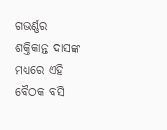ଗଭର୍ଣ୍ଣର ଶକ୍ତିକାନ୍ତ ଦାସଙ୍କ ମଧ୍ୟରେ ଏହି ବୈଠକ ବସି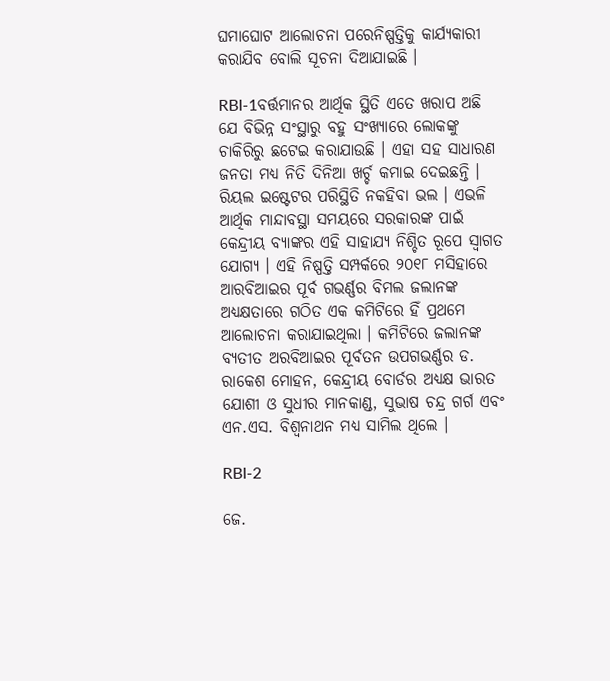ଘମାଘୋଟ ଆଲୋଚନା ପରେନିଷ୍ପତ୍ତିକୁ କାର୍ଯ୍ୟକାରୀ କରାଯିବ ବୋଲି ସୂଚନା ଦିଆଯାଇଛି ।

RBI-1ବର୍ତ୍ତମାନର ଆର୍ଥିକ ସ୍ଥିତି ଏତେ ଖରାପ ଅଛି ଯେ ବିଭିନ୍ନ ସଂସ୍ଥାରୁ ବହୁ ସଂଖ୍ୟାରେ ଲୋକଙ୍କୁ ଚାକିରିରୁ ଛଟେଇ କରାଯାଉଛି । ଏହା ସହ ସାଧାରଣ ଜନତା ମଧ୍ୟ ନିତି ଦିନିଆ ଖର୍ଚ୍ଚ କମାଇ ଦେଇଛନ୍ତି । ରିୟଲ ଇଷ୍ଟେଟର ପରିସ୍ଥିତି ନକହିବା ଭଲ । ଏଭଳି ଆର୍ଥିକ ମାନ୍ଦାବସ୍ଥା ସମୟରେ ସରକାରଙ୍କ ପାଇଁ କେନ୍ଦ୍ରୀୟ ବ୍ୟାଙ୍କର ଏହି ସାହାଯ୍ୟ ନିଶ୍ଚିତ ରୂପେ ସ୍ୱାଗତ ଯୋଗ୍ୟ । ଏହି ନିଷ୍ପତ୍ତି ସମ୍ପର୍କରେ ୨୦୧୮ ମସିହାରେ ଆରବିଆଇର ପୂର୍ବ ଗଭର୍ଣ୍ଣର ବିମଲ ଜଲାନଙ୍କ ଅଧ୍ୟକ୍ଷତାରେ ଗଠିତ ଏକ କମିଟିରେ ହିଁ ପ୍ରଥମେ ଆଲୋଚନା କରାଯାଇଥିଲା । କମିଟିରେ ଜଲାନଙ୍କ ବ୍ୟତୀତ ଅରବିଆଇର ପୂର୍ବତନ ଉପଗଭର୍ଣ୍ଣର ଡ. ରାକେଶ ମୋହନ, କେନ୍ଦ୍ରୀୟ ବୋର୍ଡର ଅଧ୍ୟକ୍ଷ ଭାରତ ଯୋଶୀ ଓ ସୁଧୀର ମାନକାଣ୍ଡ, ସୁଭାଷ ଚନ୍ଦ୍ର ଗର୍ଗ ଏବଂ ଏନ.ଏସ. ବିଶ୍ୱନାଥନ ମଧ୍ୟ ସାମିଲ ଥିଲେ ।

RBI-2

ଜେ.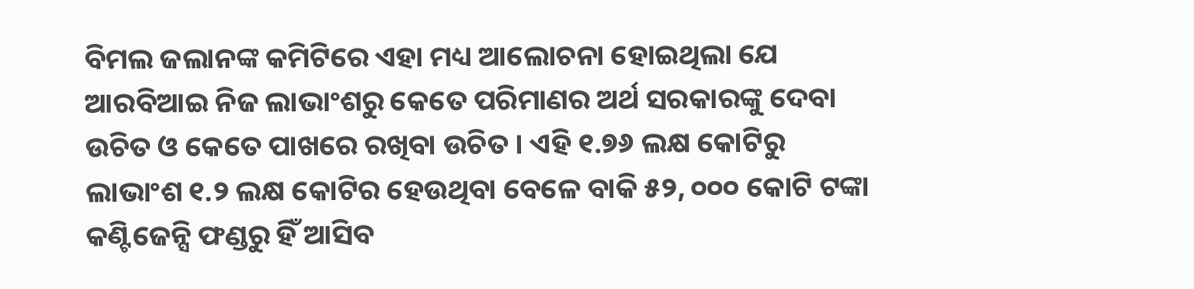ବିମଲ ଜଲାନଙ୍କ କମିଟିରେ ଏହା ମଧ୍ୟ ଆଲୋଚନା ହୋଇଥିଲା ଯେ ଆରବିଆଇ ନିଜ ଲାଭାଂଶରୁ କେତେ ପରିମାଣର ଅର୍ଥ ସରକାରଙ୍କୁ ଦେବା ଉଚିତ ଓ କେତେ ପାଖରେ ରଖିବା ଉଚିତ । ଏହି ୧.୭୬ ଲକ୍ଷ କୋଟିରୁ ଲାଭାଂଶ ୧.୨ ଲକ୍ଷ କୋଟିର ହେଉଥିବା ବେଳେ ବାକି ୫୨, ୦୦୦ କୋଟି ଟଙ୍କା କଣ୍ଟିଜେନ୍ସି ଫଣ୍ଡରୁ ହିଁ ଆସିବ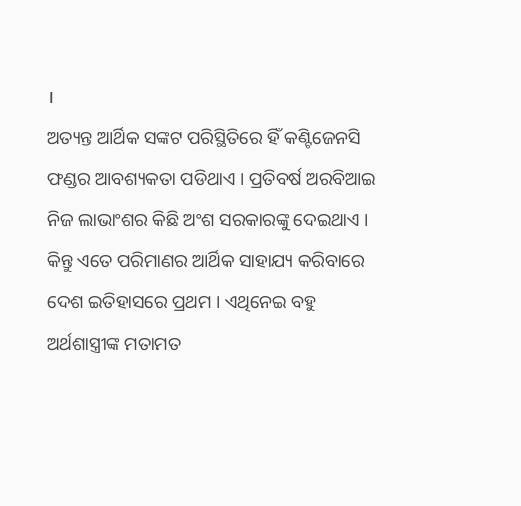।
ଅତ୍ୟନ୍ତ ଆର୍ଥିକ ସଙ୍କଟ ପରିସ୍ଥିତିରେ ହିଁ କଣ୍ଟିଜେନସି ଫଣ୍ଡର ଆବଶ୍ୟକତା ପଡିଥାଏ । ପ୍ରତିବର୍ଷ ଅରବିଆଇ ନିଜ ଲାଭାଂଶର କିଛି ଅଂଶ ସରକାରଙ୍କୁ ଦେଇଥାଏ । କିନ୍ତୁ ଏତେ ପରିମାଣର ଆର୍ଥିକ ସାହାଯ୍ୟ କରିବାରେ ଦେଶ ଇତିହାସରେ ପ୍ରଥମ । ଏଥିନେଇ ବହୁ ଅର୍ଥଶାସ୍ତ୍ରୀଙ୍କ ମତାମତ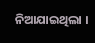ନିଆଯାଇଥିଲା ।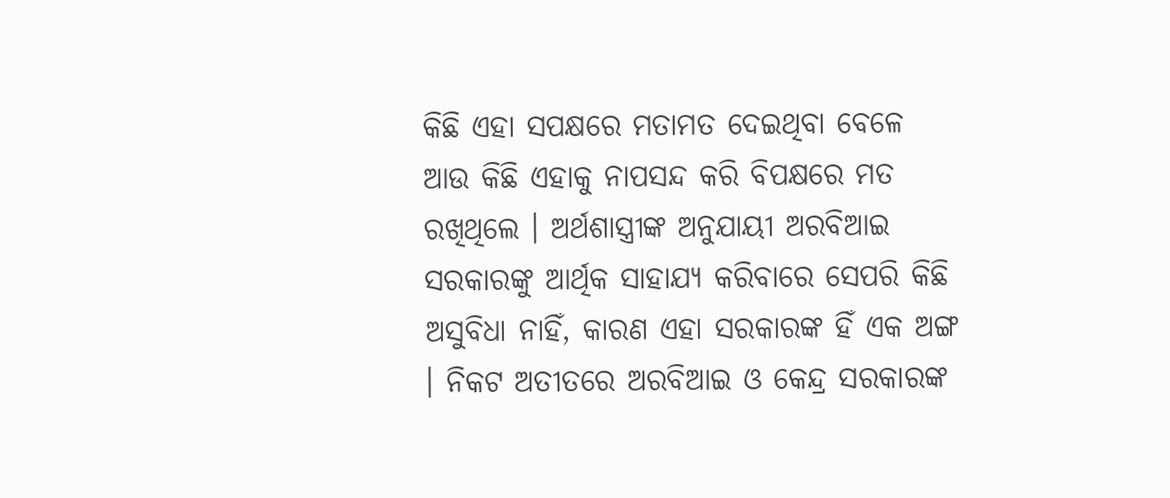କିଛି ଏହା ସପକ୍ଷରେ ମତାମତ ଦେଇଥିବା ବେଳେ ଆଉ କିଛି ଏହାକୁ ନାପସନ୍ଦ କରି ବିପକ୍ଷରେ ମତ ରଖିଥିଲେ । ଅର୍ଥଶାସ୍ତ୍ରୀଙ୍କ ଅନୁଯାୟୀ ଅରବିଆଇ ସରକାରଙ୍କୁ ଆର୍ଥିକ ସାହାଯ୍ୟ କରିବାରେ ସେପରି କିଛି ଅସୁବିଧା ନାହିଁ, କାରଣ ଏହା ସରକାରଙ୍କ ହିଁ ଏକ ଅଙ୍ଗ । ନିକଟ ଅତୀତରେ ଅରବିଆଇ ଓ କେନ୍ଦ୍ର ସରକାରଙ୍କ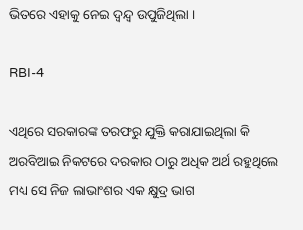ଭିତରେ ଏହାକୁ ନେଇ ଦ୍ୱନ୍ଦ୍ୱ ଉପୁଜିଥିଲା ।

RBI-4

ଏଥିରେ ସରକାରଙ୍କ ତରଫରୁ ଯୁକ୍ତି କରାଯାଇଥିଲା କି ଅରବିଆଇ ନିକଟରେ ଦରକାର ଠାରୁ ଅଧିକ ଅର୍ଥ ରହୁଥିଲେ ମଧ୍ୟ ସେ ନିଜ ଲାଭାଂଶର ଏକ କ୍ଷୁଦ୍ର ଭାଗ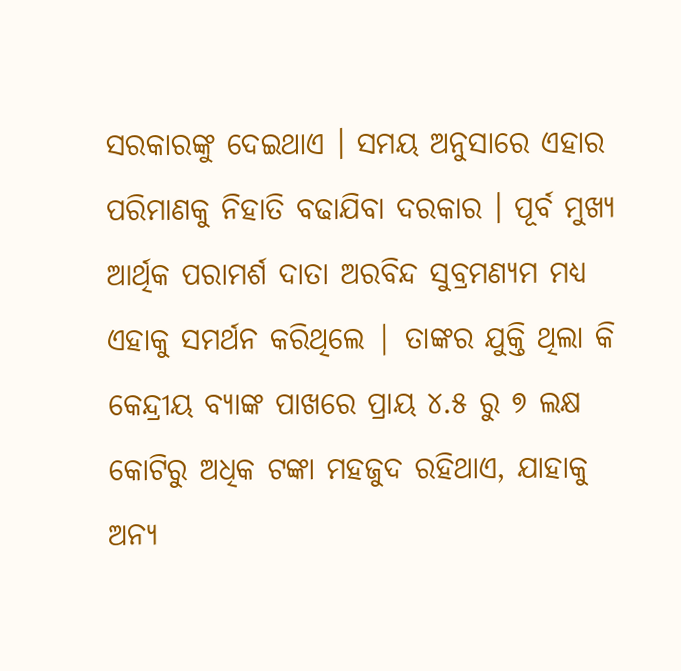ସରକାରଙ୍କୁ ଦେଇଥାଏ । ସମୟ ଅନୁସାରେ ଏହାର ପରିମାଣକୁ ନିହାତି ବଢାଯିବା ଦରକାର । ପୂର୍ବ ମୁଖ୍ୟ ଆର୍ଥିକ ପରାମର୍ଶ ଦାତା ଅରବିନ୍ଦ ସୁବ୍ରମଣ୍ୟମ ମଧ୍ୟ ଏହାକୁ ସମର୍ଥନ କରିଥିଲେ | ତାଙ୍କର ଯୁକ୍ତି ଥିଲା କି କେନ୍ଦ୍ରୀୟ ବ୍ୟାଙ୍କ ପାଖରେ ପ୍ରାୟ ୪.୫ ରୁ ୭ ଲକ୍ଷ କୋଟିରୁ ଅଧିକ ଟଙ୍କା ମହଜୁଦ ରହିଥାଏ, ଯାହାକୁ ଅନ୍ୟ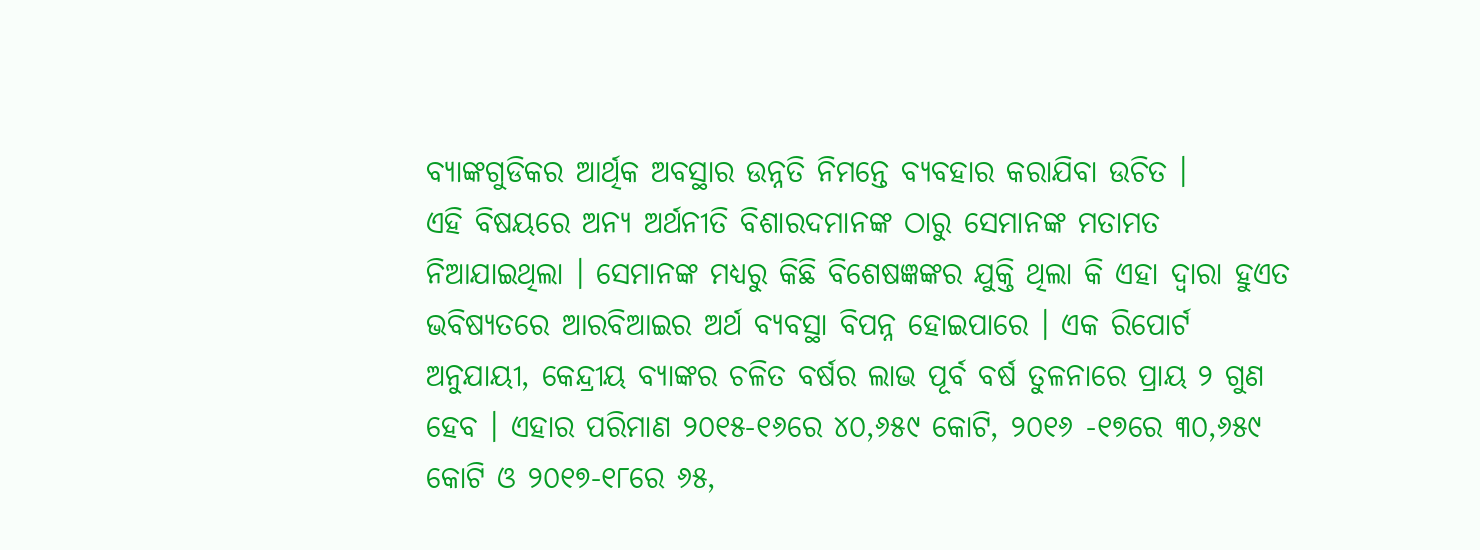ବ୍ୟାଙ୍କଗୁଡିକର ଆର୍ଥିକ ଅବସ୍ଥାର ଉନ୍ନତି ନିମନ୍ତେ ବ୍ୟବହାର କରାଯିବା ଉଚିତ ।
ଏହି ବିଷୟରେ ଅନ୍ୟ ଅର୍ଥନୀତି ବିଶାରଦମାନଙ୍କ ଠାରୁ ସେମାନଙ୍କ ମତାମତ ନିଆଯାଇଥିଲା । ସେମାନଙ୍କ ମଧ୍ୟରୁ କିଛି ବିଶେଷଜ୍ଞଙ୍କର ଯୁକ୍ତି ଥିଲା କି ଏହା ଦ୍ୱାରା ହୁଏତ ଭବିଷ୍ୟତରେ ଆରବିଆଇର ଅର୍ଥ ବ୍ୟବସ୍ଥା ବିପନ୍ନ ହୋଇପାରେ । ଏକ ରିପୋର୍ଟ ଅନୁଯାୟୀ, କେନ୍ଦ୍ରୀୟ ବ୍ୟାଙ୍କର ଚଳିତ ବର୍ଷର ଲାଭ ପୂର୍ବ ବର୍ଷ ତୁଳନାରେ ପ୍ରାୟ ୨ ଗୁଣ ହେବ । ଏହାର ପରିମାଣ ୨୦୧୫-୧୬ରେ ୪୦,୬୫୯ କୋଟି, ୨୦୧୬ -୧୭ରେ ୩୦,୬୫୯ କୋଟି ଓ ୨୦୧୭-୧୮ରେ ୬୫,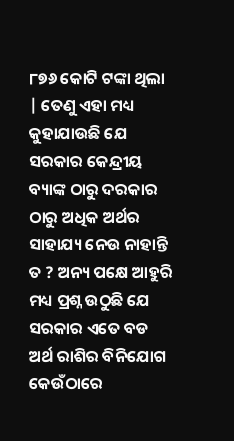୮୭୬ କୋଟି ଟଙ୍କା ଥିଲା | ତେଣୁ ଏହା ମଧ୍ୟ କୁହାଯାଉଛି ଯେ ସରକାର କେନ୍ଦ୍ରୀୟ ବ୍ୟାଙ୍କ ଠାରୁ ଦରକାର ଠାରୁ ଅଧିକ ଅର୍ଥର ସାହାଯ୍ୟ ନେଉ ନାହାନ୍ତି ତ ? ଅନ୍ୟ ପକ୍ଷେ ଆହୁରି ମଧ୍ୟ ପ୍ରଶ୍ନ ଉଠୁଛି ଯେ ସରକାର ଏତେ ବଡ ଅର୍ଥ ରାଶିର ବିନିଯୋଗ କେଉଁଠାରେ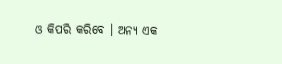ଓ କିପରି କରିବେ । ଅନ୍ୟ ଏକ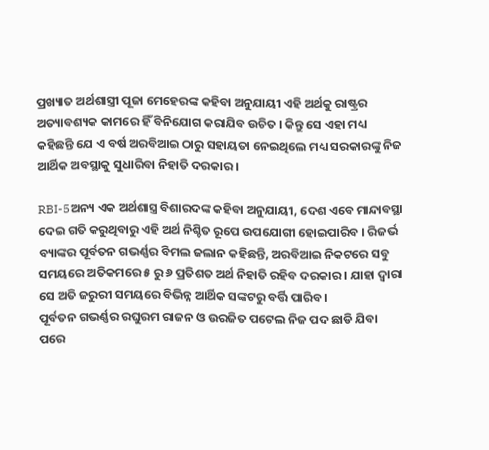ପ୍ରଖ୍ୟାତ ଅର୍ଥଶାସ୍ତ୍ରୀ ପୂଜା ମେହେରଙ୍କ କହିବା ଅନୁଯାୟୀ ଏହି ଅର୍ଥକୁ ରାଷ୍ଟ୍ରର ଅତ୍ୟାବଶ୍ୟକ କାମରେ ହିଁ ବିନିଯୋଗ କରାଯିବ ଉଚିତ । କିନ୍ତୁ ସେ ଏହା ମଧ୍ୟ କହିଛନ୍ତି ଯେ ଏ ବର୍ଷ ଅରବିଆଇ ଠାରୁ ସହାୟତା ନେଇଥିଲେ ମଧ୍ୟ ସରକାରଙ୍କୁ ନିଜ ଆର୍ଥିକ ଅବସ୍ଥାକୁ ସୁଧାରିବା ନିହାତି ଦରକାର ।

RBI-5ଅନ୍ୟ ଏକ ଅର୍ଥଶାସ୍ତ୍ର ବିଶାରଦଙ୍କ କହିବା ଅନୁଯାୟୀ, ଦେଶ ଏବେ ମାନ୍ଦାବସ୍ଥା ଦେଇ ଗତି କରୁଥିବାରୁ ଏହି ଅର୍ଥ ନିଶ୍ଚିତ ରୂପେ ଉପଯୋଗୀ ହୋଇପାରିବ । ରିଜର୍ଭ ବ୍ୟାଙ୍କର ପୂର୍ବତନ ଗଭର୍ଣ୍ଣର ବିମଲ ଜଲାନ କହିଛନ୍ତି, ଅରବିଆଇ ନିକଟରେ ସବୁ ସମୟରେ ଅତିକମରେ ୫ ରୁ ୬ ପ୍ରତିଶତ ଅର୍ଥ ନିହାତି ରହିବ ଦରକାର । ଯାହା ଦ୍ୱାରା ସେ ଅତି ଜରୁରୀ ସମୟରେ ବିଭିନ୍ନ ଆର୍ଥିକ ସଙ୍କଟରୁ ବର୍ତ୍ତି ପାରିବ ।
ପୂର୍ବତନ ଗଭର୍ଣ୍ଣର ରଘୁରମ ରାଜନ ଓ ଉରଜିତ ପଟେଲ ନିଜ ପଦ ଛାଡି ଯିବା ପରେ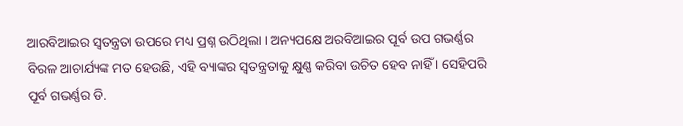ଆରବିଆଇର ସ୍ୱତନ୍ତ୍ରତା ଉପରେ ମଧ୍ୟ ପ୍ରଶ୍ନ ଉଠିଥିଲା । ଅନ୍ୟପକ୍ଷେ ଅରବିଆଇର ପୂର୍ବ ଉପ ଗଭର୍ଣ୍ଣର ବିରଳ ଆଚାର୍ଯ୍ୟଙ୍କ ମତ ହେଉଛି, ଏହି ବ୍ୟାଙ୍କର ସ୍ୱତନ୍ତ୍ରତାକୁ କ୍ଷୁଣ୍ଣ କରିବା ଉଚିତ ହେବ ନାହିଁ । ସେହିପରି ପୂର୍ବ ଗଭର୍ଣ୍ଣର ଡି.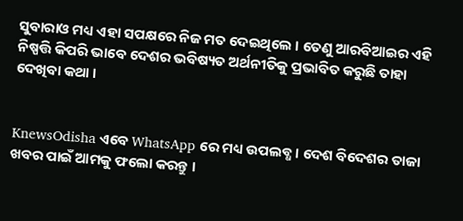ସୁବାରାଓ ମଧ୍ୟ ଏହା ସପକ୍ଷରେ ନିଜ ମତ ଦେଇଥିଲେ । ତେଣୁ ଆରବିଆଇର ଏହି ନିଷ୍ପତ୍ତି କିପରି ଭାବେ ଦେଶର ଭବିଷ୍ୟତ ଅର୍ଥନୀତିକୁ ପ୍ରଭାବିତ କରୁଛି ତାହା ଦେଖିବା କଥା ।


KnewsOdisha ଏବେ WhatsApp ରେ ମଧ୍ୟ ଉପଲବ୍ଧ । ଦେଶ ବିଦେଶର ତାଜା ଖବର ପାଇଁ ଆମକୁ ଫଲୋ କରନ୍ତୁ ।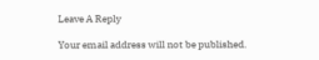Leave A Reply

Your email address will not be published.